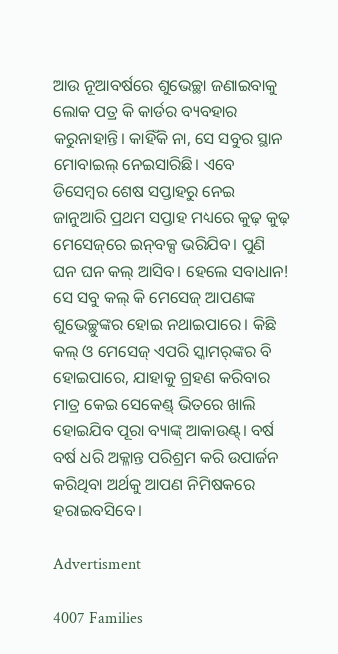ଆଉ ନୂଆବର୍ଷରେ ଶୁଭେଚ୍ଛା ଜଣାଇବାକୁ ଲୋକ ପତ୍ର କି କାର୍ଡର ବ୍ୟବହାର କରୁନାହାନ୍ତି। କାହିଁକି ନା, ସେ ସବୁର ସ୍ଥାନ ମୋବାଇଲ୍‌ ନେଇସାରିଛି। ଏବେ ଡିସେମ୍ବର ଶେଷ ସପ୍ତାହରୁ ନେଇ ଜାନୁଆରି ପ୍ରଥମ ସପ୍ତାହ ମଧ୍ୟରେ କୁଢ଼ କୁଢ଼ ମେସେଜ୍‌ରେ ଇନ୍‌ବକ୍ସ ଭରିଯିବ। ପୁଣି ଘନ ଘନ କଲ୍‌ ଆସିବ। ହେଲେ ସବାଧାନ! ସେ ସବୁ କଲ୍‌ କି ମେସେଜ୍‌ ଆପଣଙ୍କ ଶୁଭେଚ୍ଛୁଙ୍କର ହୋଇ ନଥାଇପାରେ। କିଛି କଲ୍‌ ଓ ମେସେଜ୍‌ ଏପରି ସ୍କାମର୍‌ଙ୍କର ବି ହୋଇପାରେ, ଯାହାକୁ ଗ୍ରହଣ କରିବାର ମାତ୍ର କେଇ ସେକେଣ୍ଡ୍‌ ଭିତରେ ଖାଲି ହୋଇଯିବ ପୂରା ବ୍ୟାଙ୍କ୍‌ ଆକାଉଣ୍ଟ୍‌। ବର୍ଷ ବର୍ଷ ଧରି ଅକ୍ଳାନ୍ତ ପରିଶ୍ରମ କରି ଉପାର୍ଜନ କରିଥିବା ଅର୍ଥକୁ ଆପଣ ନିମିଷକରେ ହରାଇବସିବେ।

Advertisment

4007 Families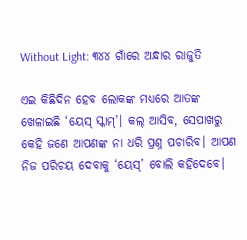Without Light: ୩୪୪ ଗାଁରେ ଅନ୍ଧାର ରାଜୁତି

ଏଇ କିଛିଦିନ ହେବ ଲୋକଙ୍କ ମଧ୍ୟରେ ଆତଙ୍କ ଖେଳାଇଛି ‘ୟେସ୍‌ ସ୍କାମ୍‌’। କଲ୍‌ ଆସିବ, ସେପାଖରୁ କେହି ଜଣେ ଆପଣଙ୍କ ନା ଧରି ପ୍ରଶ୍ନ ପଚାରିବ। ଆପଣ ନିଜ ପରିଚୟ ଦେବାକୁ ‘ୟେସ୍‌’ ବୋଲି କହିଦେବେ।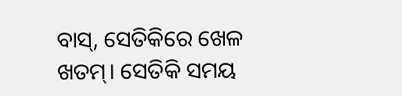ବାସ୍‌, ସେତିକିରେ ଖେଳ ଖତମ୍। ସେତିକି ସମୟ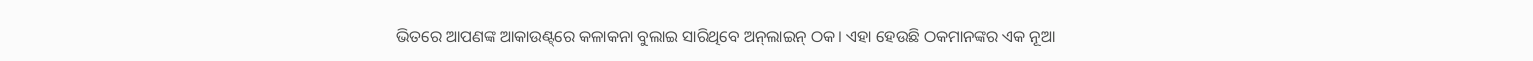ଭିତରେ ଆପଣଙ୍କ ଆକାଉଣ୍ଟ୍‌ରେ କଳାକନା ବୁଲାଇ ସାରିଥିବେ ଅନ୍‌ଲାଇନ୍‌ ଠକ। ଏହା ହେଉଛି ଠକମାନଙ୍କର ଏକ ନୂଆ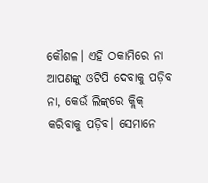କୌଶଳ। ଏହି ଠକାମିରେ ନା ଆପଣଙ୍କୁ ଓଟିପି ଦେବାକୁ ପଡ଼ିବ ନା, କେଉଁ ଲିଙ୍କ୍‌ରେ କ୍ଲିକ୍‌ କରିବାକୁ ପଡ଼ିବ। ସେମାନେ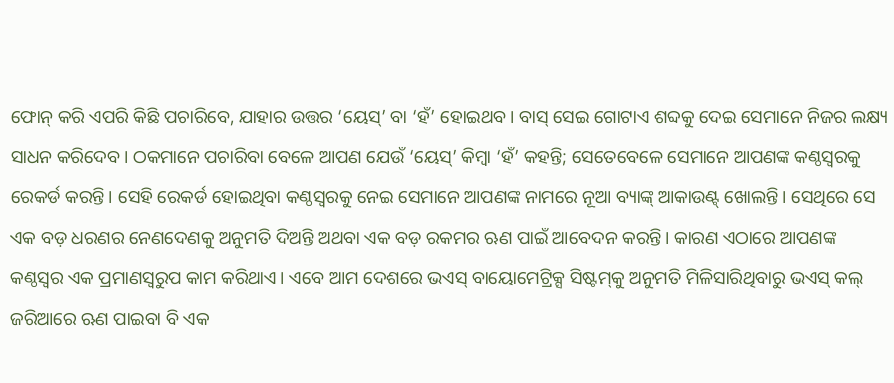ଫୋନ୍‌ କରି ଏପରି କିଛି ପଚାରିବେ, ଯାହାର ଉତ୍ତର ‘ୟେସ୍‌’ ବା ‘ହଁ’ ହୋଇଥବ। ବାସ୍‌ ସେଇ ଗୋଟାଏ ଶବ୍ଦକୁ ଦେଇ ସେମାନେ ନିଜର ଲକ୍ଷ୍ୟ ସାଧନ କରିଦେବ। ଠକମାନେ ପଚାରିବା ବେଳେ ଆପଣ ଯେଉଁ ‘ୟେସ୍‌’ କିମ୍ବା ‘ହଁ’ କହନ୍ତି‌; ସେତେବେଳେ ସେମାନେ ଆପଣଙ୍କ କଣ୍ଠସ୍ବରକୁ ରେକର୍ଡ କରନ୍ତି। ସେହି ରେକର୍ଡ ହୋଇଥିବା କଣ୍ଠସ୍ବରକୁ ନେଇ ସେମାନେ ଆପଣଙ୍କ ନାମରେ ନୂଆ ବ୍ୟାଙ୍କ୍‌ ଆକାଉଣ୍ଟ୍‌ ଖୋଲନ୍ତି। ସେଥିରେ ସେ ଏକ ବଡ଼ ଧରଣର ନେଣଦେଣକୁ ଅନୁମତି ଦିଅନ୍ତି ଅଥବା ଏକ ବଡ଼ ରକମର ‌ଋଣ ପାଇଁ ଆବେଦନ କରନ୍ତି। କାରଣ ଏଠାରେ ଆପଣଙ୍କ କଣ୍ଠସ୍ବର ଏକ ପ୍ରମାଣସ୍ବରୁପ କାମ କରିଥାଏ। ଏବେ ଆମ ଦେଶରେ ଭଏସ୍‌ ବାୟୋମେଟ୍ରିକ୍ସ ସିଷ୍ଟମ୍‌କୁ ଅନୁମତି ମିଳିସାରିଥିବାରୁ ଭଏସ୍‌ କଲ୍‌ ଜରିଆରେ ଋଣ ପାଇବା ବି ଏକ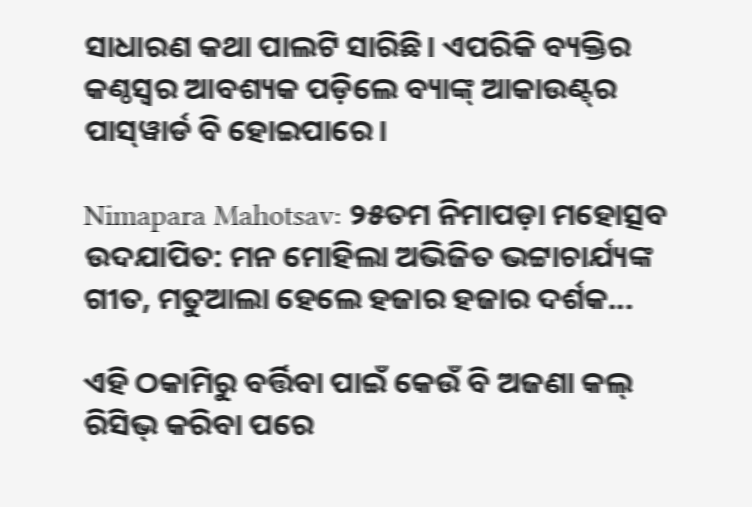ସାଧାରଣ କଥା ପାଲଟି ସାରିଛି। ଏପରିକି ବ୍ୟକ୍ତିର କଣ୍ଠସ୍ବର ଆବଶ୍ୟକ ପଡ଼ିଲେ ବ୍ୟାଙ୍କ୍‌ ଆକାଉଣ୍ଟ୍‌ର ପାସ୍‌ୱାର୍ଡ ବି ହୋଇପାରେ।

Nimapara Mahotsav: ୨୫ତମ ନିମାପଡ଼ା ମହୋତ୍ସବ ଉଦଯାପିତ: ମନ ମୋହିଲା ଅଭିଜିତ ଭଟ୍ଟାଚାର୍ଯ୍ୟଙ୍କ ଗୀତ, ମତୁଆଲା ହେଲେ ହଜାର ହଜାର ଦର୍ଶକ...

ଏହି ଠକାମିରୁ ବର୍ତ୍ତିବା ପାଇଁ କେଉଁ ବି ଅଜଣା କଲ୍‌ ରିସିଭ୍‌ କରିବା ପରେ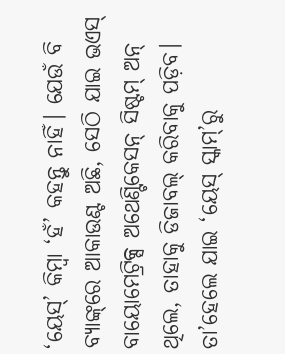‘ୟେସ୍‌’ କିମ୍ବା ‘ହଁ’ କହନ୍ତୁ ନାହିଁ। ଯେଉଁ ବି ବ୍ୟାଙ୍କ୍‌ରେ ଆକାଉଣ୍ଟ ଅଛି, ସେଠି ‌ଯାଇ ଭଏସ୍‌ ବାୟୋମେଟ୍ରିକ୍ସ ଅଥେଣ୍ଟିକେସନ୍‌ ସିଷ୍ଟମ୍‌ ଅନ୍‌ ଥିଲେ, ତାହାକୁ ଡିଜାବଲ୍‌ କରିବାକୁ ପଡ଼ିବ। ତା’ହେଲେ ଯାଇ ‘ୟେସ୍‌ ସ୍କାମ୍‌’ରୁ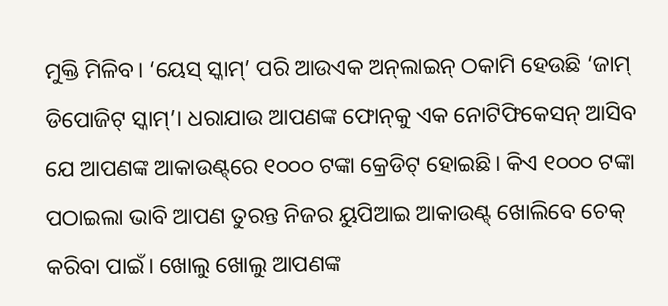ମୁକ୍ତି ମିଳିବ। ‘ୟେସ୍‌ ସ୍କାମ୍‌’ ପରି ଆଉଏକ ଅନ୍‌ଲାଇନ୍‌ ଠକାମି ହେଉଛି ‘ଜାମ୍‌ ଡିପୋଜିଟ୍‌ ସ୍କାମ୍‌’। ଧରାଯାଉ ଆପଣଙ୍କ ଫୋନ୍‌କୁ ଏକ ନୋଟିଫିକେସନ୍‌ ଆସିବ ଯେ ଆପଣଙ୍କ ଆକାଉଣ୍ଟ୍‌ରେ ୧୦୦୦ ଟଙ୍କା କ୍ରେଡିଟ୍‌ ହୋଇଛି। କିଏ ୧୦୦୦ ଟଙ୍କା ପଠାଇଲା ଭାବି ଆପଣ ତୁରନ୍ତ ନିଜର ୟୁପିଆଇ ଆକାଉଣ୍ଟ୍‌ ଖୋଲିବେ ଚେକ୍‌ କରିବା ପାଇଁ। ଖୋଲୁ ଖୋଲୁ ଆପଣଙ୍କ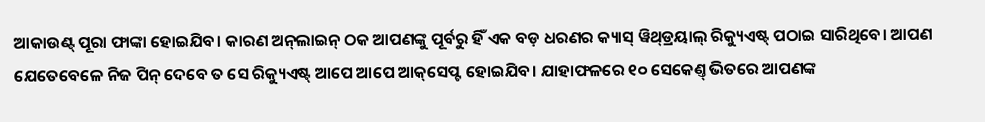ଆକାଉଣ୍ଟ୍‌ ପୂରା ଫାଙ୍କା ହୋଇଯିବ। କାରଣ ଅନ୍‌ଲାଇନ୍‌ ଠକ ଆପଣଙ୍କୁ ପୂର୍ବରୁ ହିଁ ଏକ ବଡ଼ ଧରଣର କ୍ୟାସ୍‌ ୱିଥ୍‌ଡ୍ରୟାଲ୍‌ ରିକ୍ୟୁଏଷ୍ଟ୍‌ ପଠାଇ ସାରିଥିବେ। ଆପଣ ଯେତେବେଳେ ନିଜ ପିନ୍‌ ଦେବେ ତ ସେ ରିକ୍ୟୁଏଷ୍ଟ୍‌ ଆପେ ଆପେ ଆକ୍‌ସେପ୍ଟ ହୋଇଯିବ। ଯାହାଫଳରେ ୧୦ ସେକେଣ୍ତ୍‌ ଭିତରେ ଆପଣଙ୍କ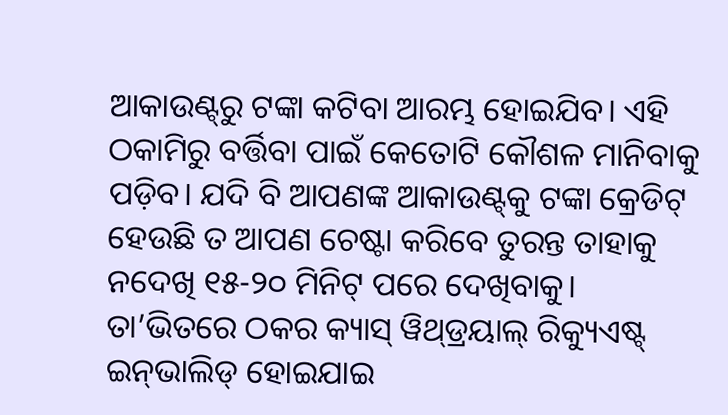ଆକାଉଣ୍ଟ୍‌ରୁ ଟଙ୍କା କଟିବା ଆରମ୍ଭ ହୋଇଯିବ। ଏହି ଠକାମିରୁ ବର୍ତ୍ତିବା ପାଇଁ କେତୋଟି କୌଶଳ ମାନିବାକୁ ପଡ଼ିବ। ଯଦି ବି ଆପଣଙ୍କ ଆକାଉଣ୍ଟ୍‌କୁ ଟଙ୍କା କ୍ରେଡିଟ୍‌ ହେଉଛି ତ ଆପଣ ଚେଷ୍ଟା କରିବେ ତୁରନ୍ତ ତାହାକୁ ନଦେଖି ୧୫-୨୦ ମିନିଟ୍‌ ପରେ ଦେଖିବାକୁ। ତା’ଭିତରେ ଠକର କ୍ୟାସ୍‌ ୱିଥ୍‌ଡ୍ରୟାଲ୍‌ ରିକ୍ୟୁଏଷ୍ଟ୍‌ ଇନ୍‌ଭାଲିଡ୍‌ ହୋଇଯାଇ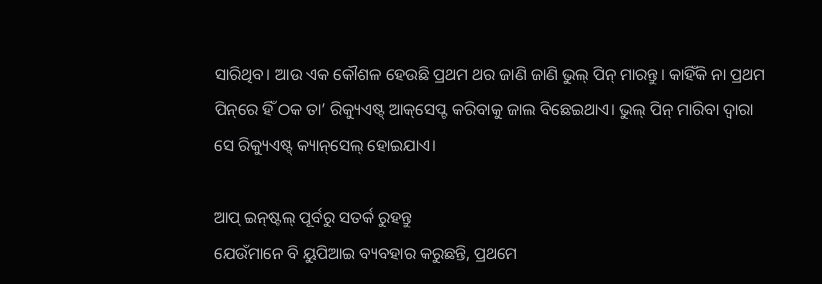ସାରିଥିବ। ଆଉ ଏକ କୌଶଳ ହେଉଛି ପ୍ରଥମ ଥର ଜାଣି ଜାଣି ଭୁଲ୍‌ ପିନ୍‌ ମାରନ୍ତୁ। କାହିଁକି ନା ପ୍ରଥମ ପିନ୍‌ରେ ହିଁ ଠକ ତା’ ରିକ୍ୟୁଏଷ୍ଟ୍‌ ଆକ୍‌ସେପ୍ଟ କରିବାକୁ ଜାଲ ବିଛେଇଥାଏ। ଭୁଲ୍‌ ପିନ୍‌ ମାରିବା ଦ୍ବାରା ସେ ରିକ୍ୟୁଏଷ୍ଟ୍‌ କ୍ୟାନ୍‌ସେଲ୍‌ ହୋଇଯାଏ।

ଆପ୍‌ ଇନ୍‌ଷ୍ଟଲ୍‌ ପୂର୍ବରୁ ସତର୍କ ରୁହନ୍ତୁ
ଯେଉଁମାନେ ବି ୟୁପିଆଇ ବ୍ୟବହାର କରୁଛନ୍ତି, ପ୍ରଥମେ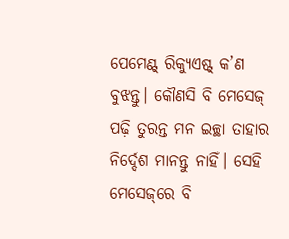ପେମେଣ୍ଟ୍‌ ରିକ୍ୟୁଏଷ୍ଟ୍‌ କ’ଣ ବୁଝନ୍ତୁ। କୌଣସି ବି ମେସେଜ୍‌ ପଢ଼ି ତୁରନ୍ତ ମନ ଇଚ୍ଛା ତାହାର ନିର୍ଦ୍ଦେଶ ମାନନ୍ତୁ ନାହିଁ। ସେହି ମେସେଜ୍‌ରେ ବି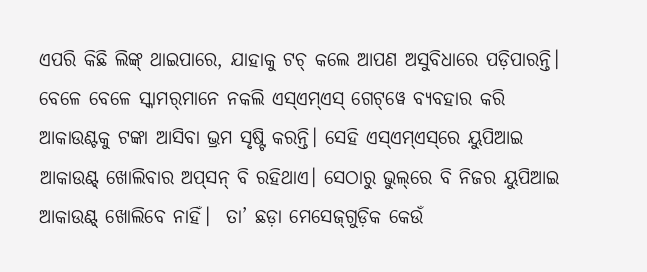ଏପରି କିଛି ଲିଙ୍କ୍‌ ଥାଇପାରେ, ଯାହାକୁ ଟଚ୍‌ କଲେ ଆପଣ ଅସୁବିଧାରେ ପଡ଼ିପାରନ୍ତି। ବେଳେ ବେଳେ ସ୍କାମର୍‌ମାନେ ନକଲି ଏସ୍‌ଏମ୍‌ଏସ୍‌ ଗେଟ୍‌ୱେ ବ୍ୟବହାର କରି ଆକାଉଣ୍ଟକୁ ଟଙ୍କା ଆସିବା ଭ୍ରମ ସୃଷ୍ଟି କରନ୍ତି। ସେହି ଏସ୍‌ଏମ୍‌ଏସ୍‌ରେ ୟୁପିଆଇ ଆକାଉଣ୍ଟ୍‌ ଖୋ‌ଲିବାର ଅପ୍‌ସନ୍‌ ବି ରହିଥାଏ। ସେଠାରୁ ଭୁଲ୍‌ରେ ବି ନିଜର ୟୁପିଆଇ ଆକାଉଣ୍ଟ୍‌ ଖୋଲିବେ ନାହିଁ।  ତା’ ଛଡ଼ା ମେସେଜ୍‌ଗୁଡ଼ିକ କେଉଁ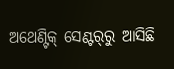ଅଥେଣ୍ଟିକ୍‌ ସେଣ୍ଟର୍‌ରୁ ଆ‌ସିଛି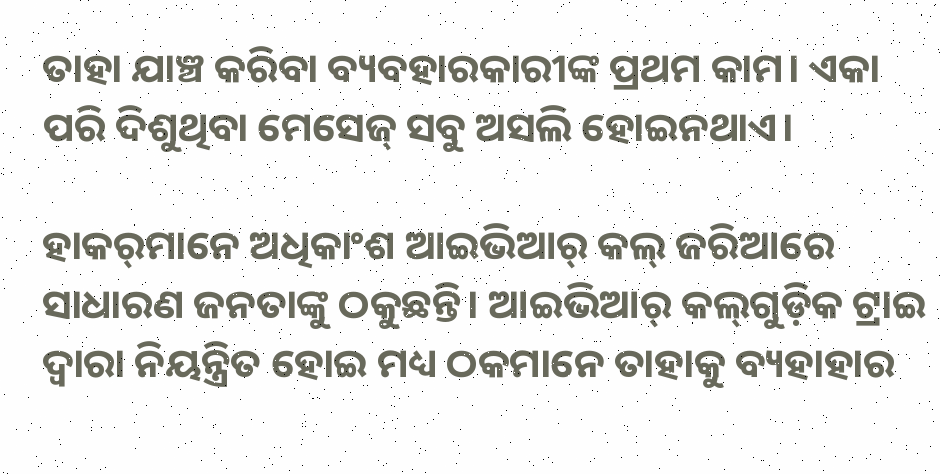ତାହା ଯାଞ୍ଚ କରିବା ବ୍ୟବହାରକାରୀଙ୍କ ପ୍ରଥମ କାମ। ଏକା ପରି ଦିଶୁଥିବା ମେସେଜ୍‌ ସବୁ ଅସଲି ହୋଇନଥାଏ।

ହାକର୍‌ମାନେ ଅଧିକାଂଶ ଆଇଭିଆର୍‌ କଲ୍‌ ଜରିଆରେ ସାଧାରଣ ଜନତାଙ୍କୁ ଠକୁଛନ୍ତି। ଆଇଭିଆର୍‌ କଲ୍‌ଗୁଡ଼ିକ ଟ୍ରାଇ ଦ୍ବାରା ନିୟନ୍ତ୍ରିତ ହୋଇ ମଧ୍ୟ ଠକମାନେ ତାହାକୁ ବ୍ୟହାହାର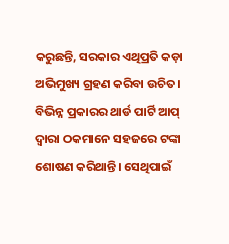କରୁଛନ୍ତି, ସରକାର ଏଥିପ୍ରତି କଡ଼ା ଅଭିମୁଖ୍ୟ ଗ୍ରହଣ କରିବା ଉଚିତ। ବିଭିନ୍ନ ପ୍ରକାରର ଥାର୍ଡ ପାର୍ଟି ଆପ୍‌ ଦ୍ବାରା ଠକମାନେ ସହଜରେ ଟଙ୍କା ଶୋଷଣ କରିଥାନ୍ତି। ସେଥିପାଇଁ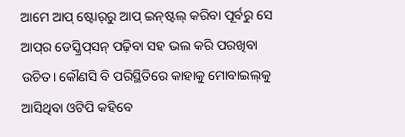ଆମେ ଆପ୍‌ ଷ୍ଟୋର୍‌ରୁ ଆପ୍‌ ଇନ୍‌ଷ୍ଟଲ୍‌ କରିବା ପୂର୍ବରୁ ସେ ଆପ୍‌ର ଡେସ୍କ୍ରିପ୍‌ସନ୍‌ ପଢ଼ିବା ସହ ଭଲ କରି ପରଖିବା ଉଚିତ। କୌଣସି ବି ପରିସ୍ଥିତିରେ ‌କାହାକୁ ମୋବାଇଲ୍‌କୁ ଆସିଥିବା ଓଟିପି କହିବେ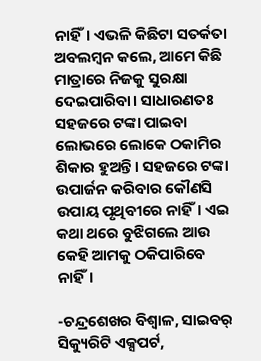ନାହିଁ। ଏଭଳି କିଛିଟା ସତର୍କତା ଅବଲମ୍ବନ କଲେ, ଆମେ କିଛି ମାତ୍ରାରେ ନିଜକୁ ସୁରକ୍ଷା ଦେଇପାରିବା। ସାଧାରଣତଃ ସହଜରେ ଟଙ୍କା ପାଇବା ଲୋଭରେ ଲୋକେ ଠକାମିର ଶିକାର ହୁଅନ୍ତି। ସହଜରେ ଟଙ୍କା ଉପାର୍ଜନ କରିବାର କୌଣସି ଉପାୟ ପୃଥିବୀରେ ନାହିଁ। ଏଇ କଥା ଥରେ ବୁଝିଗଲେ ଆଉ କେହି ଆମକୁ ଠକିପାରିବେ ନାହିଁ।

-ଚନ୍ଦ୍ରଶେଖର ବିଶ୍ବାଳ, ସାଇବର୍‌ ସିକ୍ୟୁରିଟି ଏକ୍ସପର୍ଟ,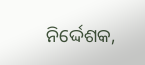ନିର୍ଦ୍ଦେଶକ,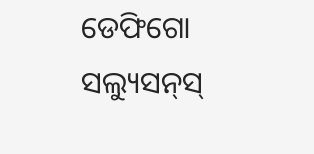ଡେଫିଗୋ ସଲ୍ୟୁସନ୍‌ସ୍‌